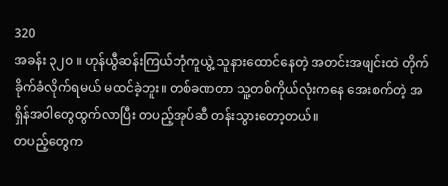320
အခန်း ၃၂၀ ။ ဟုန်ယွီဆန်းကြယ်ဘုံကူယွဲ့ သူနားထောင်နေတဲ့ အတင်းအဖျင်းထဲ တိုက်ခိုက်ခံလိုက်ရမယ် မထင်ခဲ့ဘူး။ တစ်ခဏတာ သူ့တစ်ကိုယ်လုံးကနေ အေးစက်တဲ့ အရှိန်အဝါတွေထွက်လာပြီး တပည့်အုပ်ဆီ တန်းသွားတော့တယ်။
တပည့်တွေက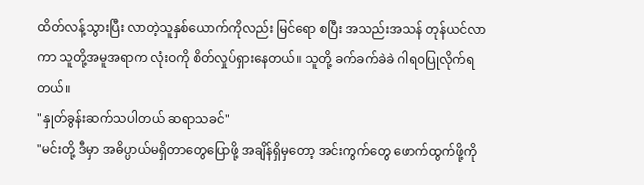ထိတ်လန့်သွားပြီး လာတဲ့သူနှစ်ယောက်ကိုလည်း မြင်ရော စပြီး အသည်းအသန် တုန်ယင်လာကာ သူတို့အမူအရာက လုံးဝကို စိတ်လှုပ်ရှားနေတယ်။ သူတို့ ခက်ခက်ခဲခဲ ဂါရ၀ပြုလိုက်ရတယ်။
"နှုတ်ခွန်းဆက်သပါတယ် ဆရာသခင်"
"မင်းတို့ ဒီမှာ အဓိပ္ပာယ်မရှိတာတွေပြောဖို့ အချိန်ရှိမှတော့ အင်းကွက်တွေ ဖောက်ထွက်ဖို့ကို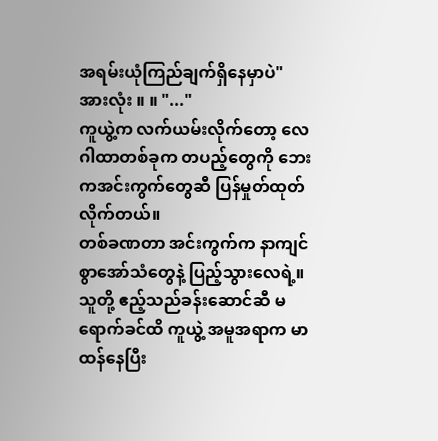အရမ်းယုံကြည်ချက်ရှိနေမှာပဲ"
အားလုံး ။ ။ "..."
ကူယွဲ့က လက်ယမ်းလိုက်တော့ လေဂါထာတစ်ခုက တပည့်တွေကို ဘေးကအင်းကွက်တွေဆီ ပြန်မှုတ်ထုတ်လိုက်တယ်။
တစ်ခဏတာ အင်းကွက်က နာကျင်စွာအော်သံတွေနဲ့ ပြည့်သွားလေရဲ့။
သူတို့ ဧည့်သည်ခန်းဆောင်ဆီ မရောက်ခင်ထိ ကူယွဲ့ အမူအရာက မာထန်နေပြီး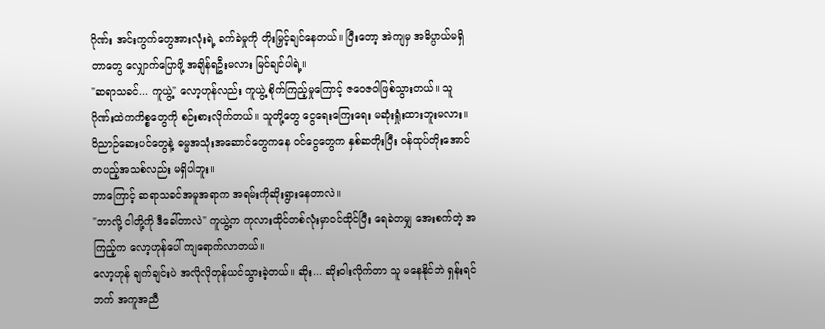ဂိုဏ်း အင်းကွက်တွေအားလုံးရဲ့ ခက်ခဲမှုကို တိုးမြှင့်ချင်နေတယ်။ ပြီးတော့ အဲကျမှ အဓိပ္ပာယ်မရှိတာတွေ လျှောက်ပြောဖို့ အချိန်ရဦးမလား မြင်ချင်ပါရဲ့။
"ဆရာသခင်... ကူယွဲ့" လော့ဟုန်လည်း ကူယွဲ့ စိုက်ကြည့်မှုကြောင့် ဇဝေဇဝါဖြစ်သွားတယ်။ သူ ဂိုဏ်းထဲကကိစ္စတွေကို စဉ်းစားလိုက်တယ်။ သူတို့တွေ ငွေရေးကြေးရေး မဆုံးရှုံးထားဘူးမလား။ ဝိညာဉ်ဆေးပင်တွေနဲ့ ဓမ္မအသုံးအဆောင်တွေကနေ ဝင်ငွေတွေက နှစ်ဆတိုးပြီး ဝန်ထုပ်တိုးအောင် တပည့်အသစ်လည်း မရှိပါဘူး။
ဘာကြောင့် ဆရာသခင်အမူအရာက အရမ်းကိုဆိုးရွားနေတာလဲ။
"ဘာလို့ ငါတို့ကို ဒီခေါ်တာလဲ" ကူယွဲ့က ကုလားထိုင်တစ်လုံးမှာဝင်ထိုင်ပြီး ရေခဲတမျှ အေးစက်တဲ့ အကြည့်က လော့ဟုန်ပေါ် ကျရောက်လာတယ်။
လော့ဟုန် ချက်ချင်းပဲ အလိုလိုတုန်ယင်သွားခဲ့တယ်။ ဆိုး... ဆိုးဝါးလိုက်တာ သူ မနေနိုင်ဘဲ ရှန်းရင်ဘက် အကူအညီ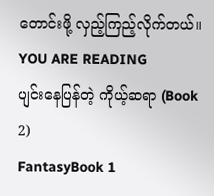တောင်းဖို့ လှည့်ကြည့်လိုက်တယ်။
YOU ARE READING
ပျင်းနေပြန်တဲ့ ကိုယ့်ဆရာ (Book 2)
FantasyBook 1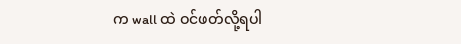က wall ထဲ ဝင်ဖတ်လို့ရပါ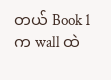တယ် Book 1 က wall ထဲ